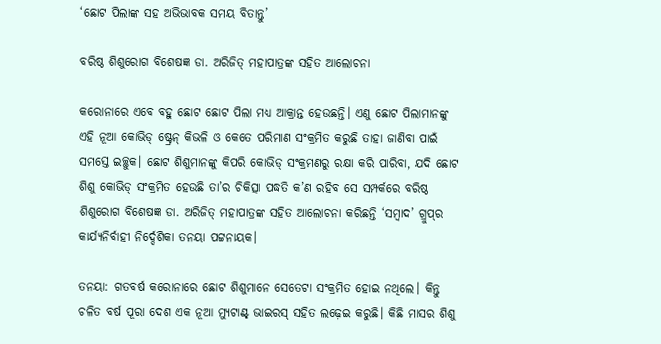‘ଛୋଟ ପିଲାଙ୍କ ସହ ଅଭିଭାବକ ସମୟ ବିତାନ୍ତୁ’

ବରିଷ୍ଠ ଶିଶୁରୋଗ ବିଶେଷଜ୍ଞ ଡା. ଅରିଜିତ୍ ମହାପାତ୍ରଙ୍କ ସହିତ ଆଲୋଚନା

କରୋନାରେ ଏବେ ବହୁ ଛୋଟ ଛୋଟ ପିଲା ମଧ୍ୟ ଆକ୍ରାନ୍ତ ହେଉଛନ୍ତି। ଏଣୁ ଛୋଟ ପିଲାମାନଙ୍କୁ ଏହି ନୂଆ କୋଭିଡ୍‌ ଷ୍ଟ୍ରେନ୍‌ କିଭଳି ଓ କେତେ ପରିମାଣ ସଂକ୍ରମିତ କରୁଛି ତାହା ଜାଣିବା ପାଇଁ ସମସ୍ତେ ଇଚ୍ଛୁକ। ଛୋଟ ଶିଶୁମାନଙ୍କୁ କିପରି କୋଭିଡ୍‌ ସଂକ୍ରମଣରୁ ରକ୍ଷା କରି ପାରିବା, ଯଦି ଛୋଟ ଶିଶୁ କୋଭିଡ୍‌ ସଂକ୍ରମିତ ହେଉଛି ତା’ର ଚିକିତ୍ସା ପଦ୍ଧତି କ’ଣ ରହିବ ସେ ସମ୍ପର୍କରେ ବରିଷ୍ଠ ଶିଶୁରୋଗ ବିଶେଷଜ୍ଞ ଡା. ଅରିଜିତ୍ ମହାପାତ୍ରଙ୍କ ସହିତ ଆଲୋଚନା କରିଛନ୍ତି ‘ସମ୍ବାଦ’ ଗ୍ରୁପ୍‌ର କାର୍ଯ୍ୟନିର୍ବାହୀ ନିର୍ଦ୍ଦେଶିକା ତନୟା ପଟ୍ଟନାୟକ।

ତନୟା: ଗତବର୍ଷ କରୋନାରେ ଛୋଟ ଶିଶୁମାନେ ସେତେଟା ସଂକ୍ରମିତ ହୋଇ ନଥିଲେ। କିନ୍ତୁ ଚଳିତ ବର୍ଷ ପୂରା ଦେଶ‌ ଏକ ନୂଆ ମ୍ୟୁଟାଣ୍ଟ୍‌ ଭାଇରସ୍‌ ସହିତ ଲଢ଼େଇ କରୁଛି। କିଛି ମାସର ଶିଶୁ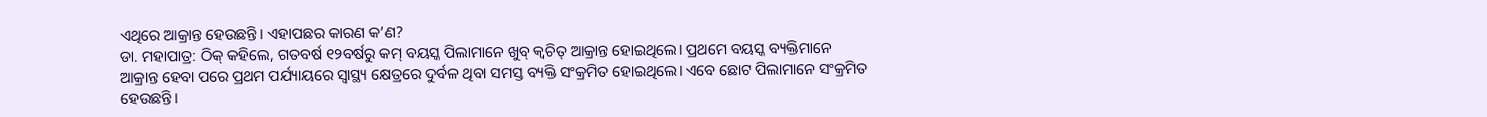ଏଥିରେ ଆକ୍ରାନ୍ତ ହେଉଛନ୍ତି। ଏହାପଛର କାରଣ କ’ଣ?
ଡା. ମହାପାତ୍ର: ଠିକ୍‌ କହିଲେ, ଗତବର୍ଷ ୧୨ବର୍ଷରୁ କମ୍ ବୟସ୍କ ପିଲାମାନେ ଖୁବ୍‌ କ୍ବଚିତ୍‌ ଆକ୍ରାନ୍ତ ହୋଇଥିଲେ। ପ୍ରଥମେ ବୟସ୍କ ବ୍ୟକ୍ତିମାନେ ଆକ୍ରାନ୍ତ ହେବା ପରେ ପ୍ରଥମ ପର୍ଯ୍ୟାୟରେ ସ୍ବାସ୍ଥ୍ୟ କ୍ଷେତ୍ରରେ ଦୁର୍ବଳ ଥିବା ସମସ୍ତ ବ୍ୟକ୍ତି ସଂକ୍ରମିତ ହୋଇଥିଲେ। ଏବେ ଛୋଟ ପିଲାମାନେ ସଂକ୍ରମିତ ହେଉଛନ୍ତି।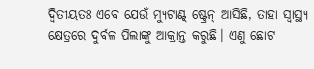ଦ୍ବିତୀୟତଃ ଏବେ ଯେଉଁ ମ୍ୟୁଟାଣ୍ଟ୍‌ ଷ୍ଟ୍ରେନ୍‌ ଆସିଛି, ତାହା ସ୍ବାସ୍ଥ୍ୟ କ୍ଷେତ୍ରରେ ଦୁର୍ବଳ ପିଲାଙ୍କୁ ଆକ୍ରାନ୍ତ କରୁଛି। ଏଣୁ ଛୋଟ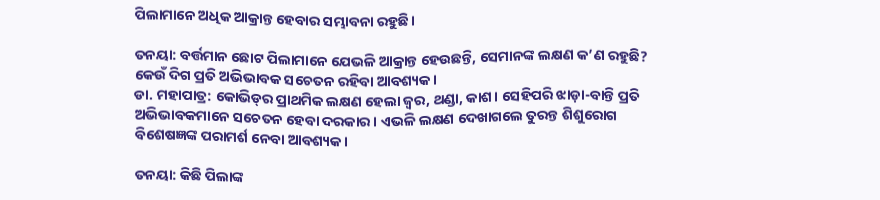ପିଲାମାନେ ଅଧିକ ଆକ୍ରାନ୍ତ ହେବାର ସମ୍ଭାବନା ରହୁଛି।

ତନୟା: ବର୍ତ୍ତମାନ ଛୋଟ ପିଲାମାନେ ଯେଭଳି ଆକ୍ରାନ୍ତ ହେଉଛନ୍ତି, ସେମାନଙ୍କ ଲକ୍ଷଣ କ’ଣ ରହୁଛି? କେଉଁ ଦିଗ ପ୍ରତି ଅଭିଭାବକ ସଚେତନ ରହିବା ଆବଶ୍ୟକ।
ଡା. ମହାପାତ୍ର: କୋଭିଡ୍‌ର ପ୍ରାଥମିକ ଲକ୍ଷଣ ହେଲା ଜ୍ବର, ଥଣ୍ଡା, କାଶ। ସେହିପରି ଝାଡ଼ା-ବାନ୍ତି ପ୍ରତି ଅଭିଭାବକମାନେ ସଚେତନ ହେବା ଦରକାର। ଏଭଳି ଲକ୍ଷଣ ଦେଖାଗଲେ ତୁରନ୍ତ ଶିଶୁରୋଗ ବିଶେଷଜ୍ଞଙ୍କ ପରାମର୍ଶ ନେବା ଆବଶ୍ୟକ।

ତନୟା: କିଛି ପିଲାଙ୍କ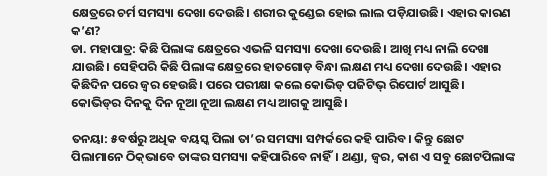କ୍ଷେତ୍ରରେ ଚର୍ମ ସମସ୍ୟା ଦେଖା ଦେଉଛି। ଶରୀର କୁଣ୍ଡେଇ ହୋଇ ଲାଲ ପଡ଼ିଯାଉଛି। ଏହାର କାରଣ କ’ଣ?
ଡା. ମହାପାତ୍ର: କିଛି ପିଲାଙ୍କ କ୍ଷେତ୍ରରେ ଏଭଳି ସମସ୍ୟା ଦେଖା ଦେଉଛି। ଆଖି ମଧ୍ୟ ନାଲି ଦେଖା ଯାଉଛି। ସେହିପରି କିଛି ପିଲାଙ୍କ କ୍ଷେତ୍ରରେ ହାତଗୋଡ଼ ବିନ୍ଧା ଲକ୍ଷଣ ମଧ୍ୟ ଦେଖା ଦେଉଛି। ଏହାର କିଛିଦିନ ପରେ ଜ୍ବର ହେଉଛି। ପରେ ପରୀକ୍ଷା କଲେ କୋଭିଡ୍‌ ପଜିଟିଭ୍‌ ରିପୋର୍ଟ ଆସୁଛି। କୋଭିଡ୍‌ର ଦିନକୁ ଦିନ ନୂଆ ନୂଆ ଲକ୍ଷଣ ମଧ୍ୟ ଆଗକୁ ଆସୁଛି।

ତନୟା: ୫ବର୍ଷରୁ ଅଧିକ ବୟସ୍କ ପିଲା ତା’ର ସମସ୍ୟା ସମ୍ପର୍କରେ କହି ପାରିବ। କିନ୍ତୁ ଛୋଟ ପିଲାମାନେ ଠିକ୍‌ଭାବେ ତାଙ୍କର ସମସ୍ୟା କହିପାରିବେ ନାହିଁ। ଥଣ୍ଡା, ଜ୍ବର, କାଶ ଏ ସବୁ ଛୋଟପିଲାଙ୍କ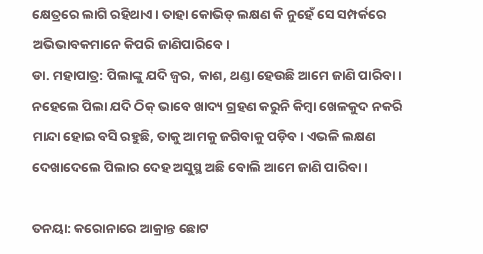କ୍ଷେତ୍ରରେ ଲାଗି ରହିଥାଏ। ତାହା କୋଭିଡ୍‌ ଲକ୍ଷଣ କି ନୁହେଁ ସେ ସମ୍ପର୍କରେ ଅଭିଭାବକମାନେ କିପରି ଜାଣିପାରିବେ।
ଡା. ମହାପାତ୍ର: ପିଲାଙ୍କୁ ଯଦି ଜ୍ବର, କାଶ, ଥଣ୍ଡା ହେଉଛି ଆମେ ଜାଣି ପାରିବା। ନହେଲେ ପିଲା ଯଦି ଠିକ୍‌ ଭାବେ ଖାଦ୍ୟ ଗ୍ରହଣ କରୁନି କିମ୍ବା ଖେଳକୁଦ ନକରି ମାନ୍ଦା ହୋଇ ବସି ରହୁଛି, ତାକୁ ଆମକୁ ଜଗିବାକୁ ପଡ଼ିବ। ଏଭଳି ଲକ୍ଷଣ ଦେଖାଦେଲେ ପିଲାର ଦେହ ଅସୁସ୍ଥ ଅଛି ବୋଲି ଆମେ ଜାଣି ପାରିବା।

ତନୟା: କରୋନାରେ ଆକ୍ରାନ୍ତ ଛୋଟ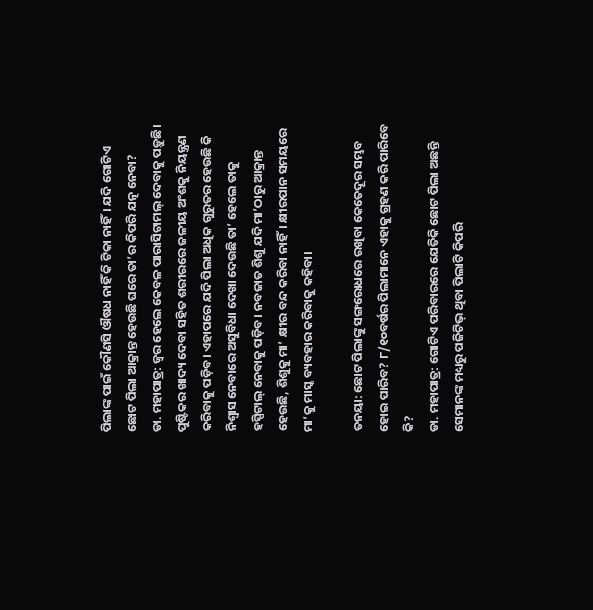ପିଲାଙ୍କ ପାଇଁ କୌଣସି ଔଷଧ ନାହିଁ କି ଟିକା ନାହିଁ। ଯଦି ଗୋଟିଏ ଛୋଟ ପିଲା ଆକ୍ରାନ୍ତ ହେଉଛି ଘରେ ତା’ର କିପରି ଯତ୍ନ ନେବା?
ଡା. ମହାପାତ୍ର: ଜ୍ବର ହେଲେ କେବଳ ପାରାସିଟାମଲ୍‌ ଦେବାକୁ ପଡ଼ୁଛି। ପୁଷ୍ଟିକର ଖାଦ୍ୟ ଦେବା ସହିତ ଶରୀରରେ ଜଳୀୟ ଅଂଶକୁ ନିୟନ୍ତ୍ରଣ କରିବାକୁ ପଡ଼ିବ। ଏହାପରେ ଯଦି ପିଲା ଅଧିକ ଗୁରୁତର ହେଉଛି କି ନିଶ୍ବାସ ନେବାରେ ଅସୁବିଧା ଦେଖା ଦେଉଛି ତା’ ହେଲେ ତାକୁ ହସ୍ପିଟାଲ୍‌ ନେବାକୁ ପଡ଼ିବ। ନବଜାତ ଶିଶୁ ଯଦି ମା’ଠାରୁ ଆକ୍ରାନ୍ତ ହେଉଛି, ଶିଶୁକୁ ମା’ କ୍ଷୀର ବନ୍ଦ କରିବା ନାହିଁ। କ୍ଷୀରପାନ ସମୟରେ ମା’କୁ ମାସ୍କ ବ୍ୟବହାର କରିବାକୁ କହିବା।

ତନୟା: ଛୋଟ ପିଲାଙ୍କୁ ସଙ୍ଗରୋଧରେ ରଖିବା କେତେଦୂର ସମ୍ଭବ ହୋଇ ପାରିବ? ୮/୧୦ବର୍ଷର ପିଲାମାନେ ଏହାକୁ ଗ୍ରହଣ କରି ପାରିବେ କି?
ଡା. ମହାପାତ୍ର: ଗୋଟିଏ ପରିବାରରେ ଯେତିକି ଛୋଟ ପିଲା ଅଛନ୍ତି ସେମାନଙ୍କ ମଧ୍ୟରୁ ପଜିଟିଭ୍‌ ଥିବା ପିଲାଟି କିପରି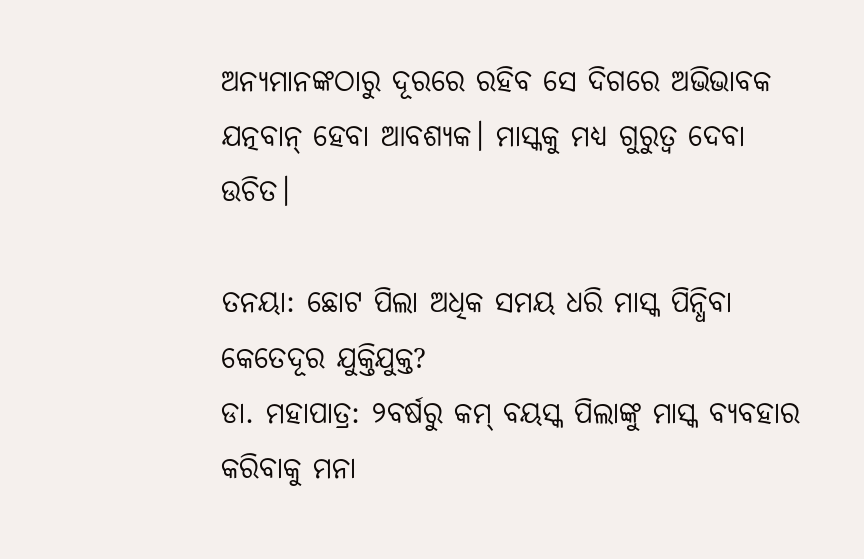ଅନ୍ୟମାନଙ୍କଠାରୁ ଦୂରରେ ରହିବ ସେ ଦିଗରେ ଅଭିଭାବକ ଯତ୍ନବାନ୍ ହେବା ଆବଶ୍ୟକ। ମାସ୍କକୁ ମଧ୍ୟ ଗୁରୁତ୍ବ ଦେବା ଉଚିତ।

ତନୟା: ଛୋଟ ପିଲା ଅଧିକ ସମୟ ଧରି ମାସ୍କ ପିନ୍ଧିବା କେତେଦୂର ଯୁକ୍ତିଯୁକ୍ତ?
ଡା. ମହାପାତ୍ର: ୨ବର୍ଷରୁ କମ୍‌ ବୟସ୍କ ପିଲାଙ୍କୁ ମାସ୍କ ବ୍ୟବହାର କରିବାକୁ ମନା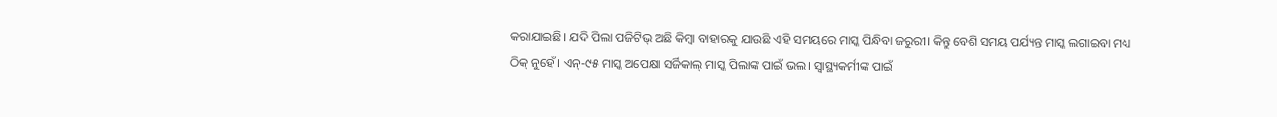କରାଯାଇଛି। ଯଦି ପିଲା ପଜିଟିଭ୍‌ ଅଛି କିମ୍ବା ବାହାରକୁ ଯାଉଛି ଏହି ସମୟରେ ମାସ୍କ ପିନ୍ଧିବା ଜରୁରୀ। କିନ୍ତୁ ବେଶି ସମୟ ପର୍ଯ୍ୟନ୍ତ ମାସ୍କ ଲଗାଇବା ମଧ୍ୟ ଠିକ୍‌ ନୁହେଁ। ଏନ୍‌-୯୫ ମାସ୍କ ଅପେକ୍ଷା ସର୍ଜିକାଲ୍‌ ମାସ୍କ ପିଲାଙ୍କ ପାଇଁ ଭଲ। ସ୍ବାସ୍ଥ୍ୟକର୍ମୀଙ୍କ ପାଇଁ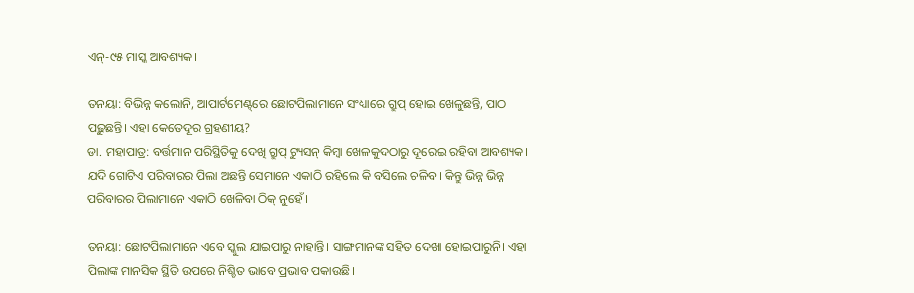ଏନ୍‌-୯୫ ମାସ୍କ ଆବଶ୍ୟକ।

ତନୟା: ବିଭିନ୍ନ କଲୋନି, ଆପାର୍ଟମେଣ୍ଟ୍‌ରେ ଛୋଟପିଲାମାନେ ସଂଧ୍ୟାରେ ଗ୍ରୁପ୍‌ ହୋଇ ଖେଳୁଛନ୍ତି, ପାଠ ପଢ଼ୁଛନ୍ତି। ଏହା କେତେଦୂର ଗ୍ରହଣୀୟ?
ଡା. ମହାପାତ୍ର: ବର୍ତ୍ତମାନ ପରିସ୍ଥିତିକୁ ଦେଖି ଗ୍ରୁପ୍‌ ଟ୍ୟୁସନ୍‌ କିମ୍ବା ଖେଳକୁଦଠାରୁ ଦୂରେଇ ରହିବା ଆବଶ୍ୟକ। ଯଦି ଗୋଟିଏ ପରିବାରର ପିଲା ଅଛନ୍ତି ସେମାନେ ଏକାଠି ରହିଲେ କି ବସିଲେ ଚଳିବ। କିନ୍ତୁ ଭିନ୍ନ ଭିନ୍ନ ପରିବାରର ପିଲାମାନେ ଏକାଠି ଖେଳିବା ଠିକ୍‌ ନୁହେଁ।

ତନୟା: ଛୋଟପିଲାମାନେ ଏବେ ସ୍କୁଲ ଯାଇପାରୁ ନାହାନ୍ତି। ସାଙ୍ଗମାନଙ୍କ ସହିତ ଦେଖା ହୋଇପାରୁନି। ଏହା ପିଲାଙ୍କ ମାନସିକ ସ୍ଥିତି ଉପରେ ନିଶ୍ଚିତ ଭାବେ ପ୍ରଭାବ ପକାଉଛି।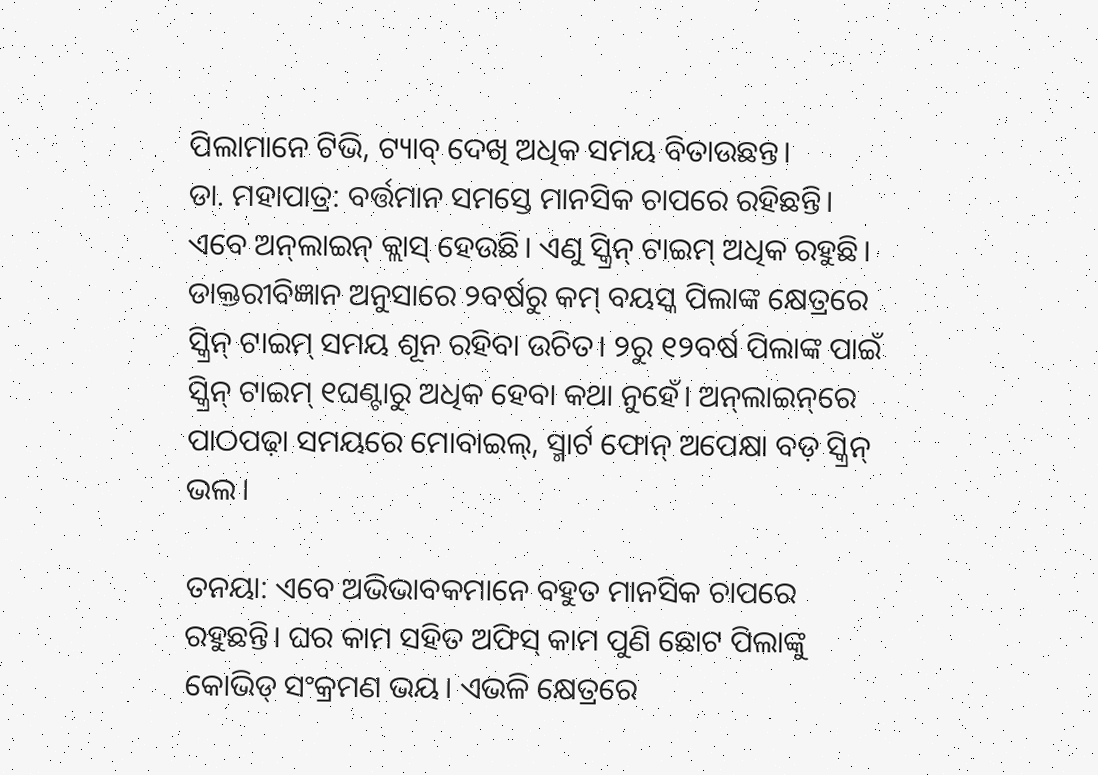ପିଲାମାନେ ଟିଭି, ଟ୍ୟାବ୍‌ ଦେଖି ଅଧିକ ସମୟ ବିତାଉଛନ୍ତ।
ଡା. ମହାପାତ୍ର: ବର୍ତ୍ତମାନ ସମସ୍ତେ ମାନସିକ ଚାପରେ ରହିଛନ୍ତି। ଏବେ ଅନ୍‌ଲାଇନ୍‌ କ୍ଲାସ୍‌ ହେଉଛି। ଏଣୁ ସ୍କ୍ରିନ୍‌ ଟାଇମ୍‌ ଅଧିକ ରହୁଛି। ଡାକ୍ତରୀବିଜ୍ଞାନ ଅନୁସାରେ ୨ବର୍ଷରୁ କମ୍‌ ବୟସ୍କ ପିଲାଙ୍କ କ୍ଷେତ୍ରରେ ସ୍କ୍ରିନ୍‌ ଟାଇମ୍‌ ସମୟ ଶୂନ ରହିବା ଉଚିତ। ୨ରୁ ୧୨ବର୍ଷ ପିଲାଙ୍କ ପାଇଁ ସ୍କ୍ରିନ୍‌ ଟାଇମ୍‌ ୧ଘଣ୍ଟାରୁ ଅଧିକ ହେବା କଥା ନୁହେଁ। ଅନ୍‌ଲାଇନ୍‌ରେ ପାଠପଢ଼ା ସମୟରେ ମୋବାଇଲ୍‌, ସ୍ମାର୍ଟ ଫୋନ୍‌ ଅପେକ୍ଷା ବଡ଼ ସ୍କ୍ରିନ୍‌ ଭଲ।

ତନୟା: ଏବେ ଅଭିଭାବକମାନେ ବହୁତ ମାନସିକ ଚାପରେ ରହୁଛନ୍ତି। ଘର କାମ ସହିତ ଅଫିସ୍‌ କାମ ପୁଣି ଛୋଟ ପିଲାଙ୍କୁ କୋଭିଡ୍‌ ସଂକ୍ରମଣ ଭୟ। ଏଭଳି କ୍ଷେତ୍ରରେ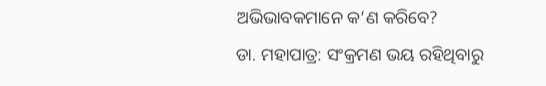ଅଭିଭାବକମାନେ କ’ଣ କରିବେ?
ଡା. ମହାପାତ୍ର: ସଂକ୍ରମଣ ଭୟ ରହିଥିବାରୁ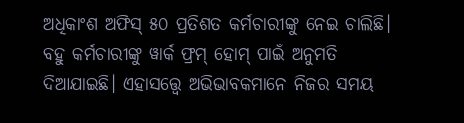ଅଧିକାଂଶ ଅଫିସ୍‌ ୫୦ ପ୍ରତିଶତ କର୍ମଚାରୀଙ୍କୁ ନେଇ ଚାଲିଛି। ବହୁ କର୍ମଚାରୀଙ୍କୁ ୱାର୍କ ଫ୍ରମ୍‌ ହୋମ୍‌ ପାଇଁ ଅନୁମତି ଦିଆଯାଇଛି। ଏହାସତ୍ତ୍ବେ ଅଭିଭାବକମାନେ ନିଜର ସମୟ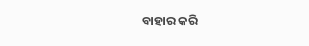ବାହାର କରି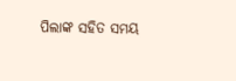ପିଲାଙ୍କ ସହିତ ସମୟ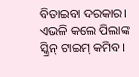ବିତାଇବା ଦରକାର। ଏଭଳି କଲେ ପିଲାଙ୍କ ସ୍କ୍ରିନ୍‌ ଟାଇମ୍‌ କମିବ।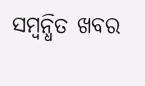ସମ୍ବନ୍ଧିତ ଖବର